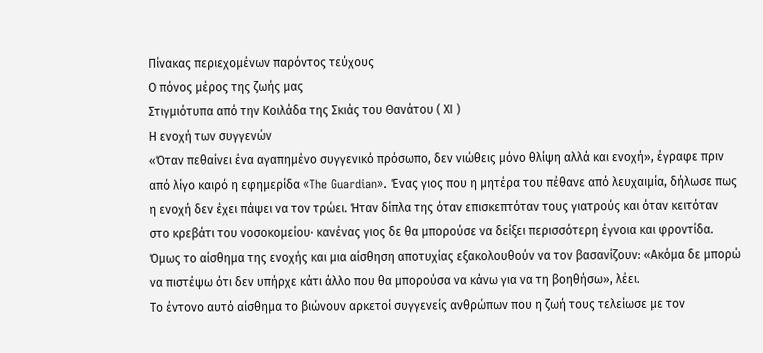Πίνακας περιεχομένων παρόντος τεύχους
Ο πόνος μέρος της ζωής μας
Στιγμιότυπα από την Κοιλάδα της Σκιάς του Θανάτου ( ΧΙ )
Η ενοχή των συγγενών
«Όταν πεθαίνει ένα αγαπημένο συγγενικό πρόσωπο, δεν νιώθεις μόνο θλίψη αλλά και ενοχή», έγραφε πριν από λίγο καιρό η εφημερίδα «The Guardian». Ένας γιος που η μητέρα του πέθανε από λευχαιμία, δήλωσε πως η ενοχή δεν έχει πάψει να τον τρώει. Ήταν δίπλα της όταν επισκεπτόταν τους γιατρούς και όταν κειτόταν στο κρεβάτι του νοσοκομείου· κανένας γιος δε θα μπορούσε να δείξει περισσότερη έγνοια και φροντίδα. Όμως το αίσθημα της ενοχής και μια αίσθηση αποτυχίας εξακολουθούν να τον βασανίζουν: «Ακόμα δε μπορώ να πιστέψω ότι δεν υπήρχε κάτι άλλο που θα μπορούσα να κάνω για να τη βοηθήσω», λέει.
Το έντονο αυτό αίσθημα το βιώνουν αρκετοί συγγενείς ανθρώπων που η ζωή τους τελείωσε με τον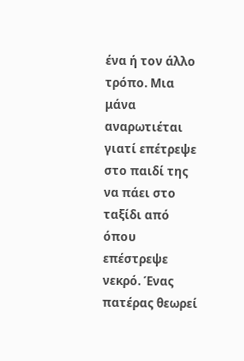ένα ή τον άλλο τρόπο. Μια μάνα αναρωτιέται γιατί επέτρεψε στο παιδί της να πάει στο ταξίδι από όπου επέστρεψε νεκρό. Ένας πατέρας θεωρεί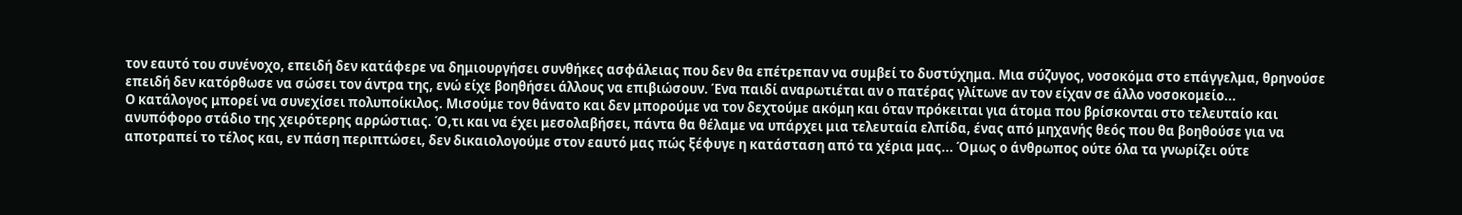τον εαυτό του συνένοχο, επειδή δεν κατάφερε να δημιουργήσει συνθήκες ασφάλειας που δεν θα επέτρεπαν να συμβεί το δυστύχημα. Μια σύζυγος, νοσοκόμα στο επάγγελμα, θρηνούσε επειδή δεν κατόρθωσε να σώσει τον άντρα της, ενώ είχε βοηθήσει άλλους να επιβιώσουν. Ένα παιδί αναρωτιέται αν ο πατέρας γλίτωνε αν τον είχαν σε άλλο νοσοκομείο...
Ο κατάλογος μπορεί να συνεχίσει πολυποίκιλος. Μισούμε τον θάνατο και δεν μπορούμε να τον δεχτούμε ακόμη και όταν πρόκειται για άτομα που βρίσκονται στο τελευταίο και ανυπόφορο στάδιο της χειρότερης αρρώστιας. Ό,τι και να έχει μεσολαβήσει, πάντα θα θέλαμε να υπάρχει μια τελευταία ελπίδα, ένας από μηχανής θεός που θα βοηθούσε για να αποτραπεί το τέλος και, εν πάση περιπτώσει, δεν δικαιολογούμε στον εαυτό μας πώς ξέφυγε η κατάσταση από τα χέρια μας... Όμως ο άνθρωπος ούτε όλα τα γνωρίζει ούτε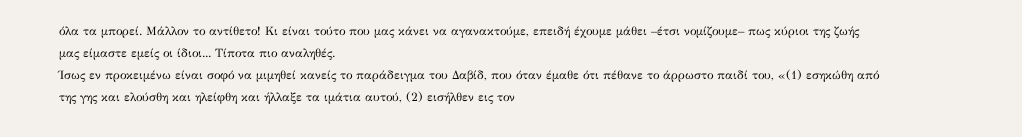όλα τα μπορεί. Μάλλον το αντίθετο! Κι είναι τούτο που μας κάνει να αγανακτούμε, επειδή έχουμε μάθει –έτσι νομίζουμε– πως κύριοι της ζωής μας είμαστε εμείς οι ίδιοι... Τίποτα πιο αναληθές.
Ίσως εν προκειμένω είναι σοφό να μιμηθεί κανείς το παράδειγμα του Δαβίδ, που όταν έμαθε ότι πέθανε το άρρωστο παιδί του, «(1) εσηκώθη από της γης και ελούσθη και ηλείφθη και ήλλαξε τα ιμάτια αυτού, (2) εισήλθεν εις τον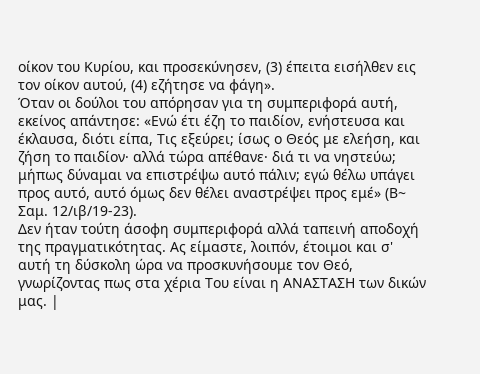οίκον του Κυρίου, και προσεκύνησεν, (3) έπειτα εισήλθεν εις τον οίκον αυτού, (4) εζήτησε να φάγη».
Όταν οι δούλοι του απόρησαν για τη συμπεριφορά αυτή, εκείνος απάντησε: «Ενώ έτι έζη το παιδίον, ενήστευσα και έκλαυσα, διότι είπα, Τις εξεύρει; ίσως ο Θεός με ελεήση, και ζήση το παιδίον· αλλά τώρα απέθανε· διά τι να νηστεύω; μήπως δύναμαι να επιστρέψω αυτό πάλιν; εγώ θέλω υπάγει προς αυτό, αυτό όμως δεν θέλει αναστρέψει προς εμέ» (Β~ Σαμ. 12/ιβ/19-23).
Δεν ήταν τούτη άσοφη συμπεριφορά αλλά ταπεινή αποδοχή της πραγματικότητας. Ας είμαστε, λοιπόν, έτοιμοι και σ' αυτή τη δύσκολη ώρα να προσκυνήσουμε τον Θεό, γνωρίζοντας πως στα χέρια Του είναι η ΑΝΑΣΤΑΣΗ των δικών μας. |